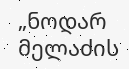„ნოდარ მელაძის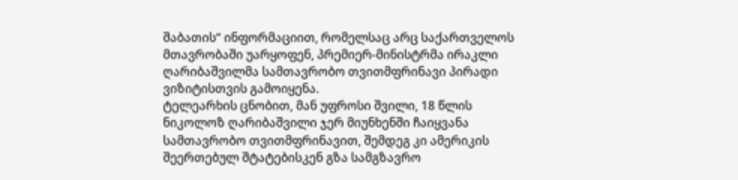შაბათის“ ინფორმაციით, რომელსაც არც საქართველოს მთავრობაში უარყოფენ, პრემიერ-მინისტრმა ირაკლი ღარიბაშვილმა სამთავრობო თვითმფრინავი პირადი ვიზიტისთვის გამოიყენა.
ტელეარხის ცნობით, მან უფროსი შვილი, 18 წლის ნიკოლოზ ღარიბაშვილი ჯერ მიუნხენში ჩაიყვანა სამთავრობო თვითმფრინავით, შემდეგ კი ამერიკის შეერთებულ შტატებისკენ გზა სამგზავრო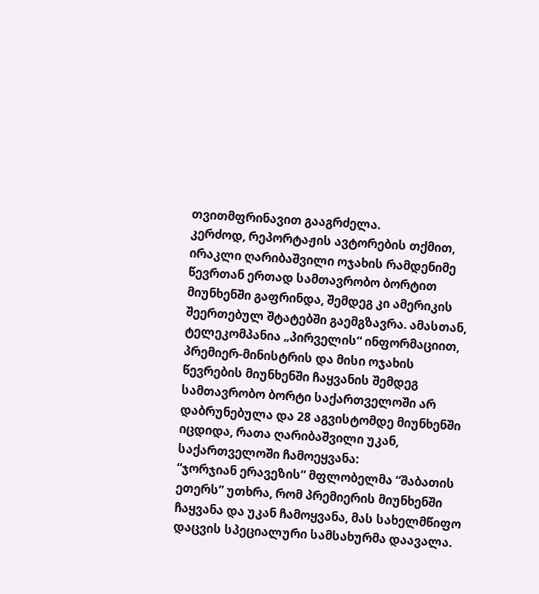თვითმფრინავით გააგრძელა.
კერძოდ, რეპორტაჟის ავტორების თქმით, ირაკლი ღარიბაშვილი ოჯახის რამდენიმე წევრთან ერთად სამთავრობო ბორტით მიუნხენში გაფრინდა, შემდეგ კი ამერიკის შეერთებულ შტატებში გაემგზავრა. ამასთან, ტელეკომპანია „პირველის“ ინფორმაციით, პრემიერ-მინისტრის და მისი ოჯახის წევრების მიუნხენში ჩაყვანის შემდეგ სამთავრობო ბორტი საქართველოში არ დაბრუნებულა და 28 აგვისტომდე მიუნხენში იცდიდა, რათა ღარიბაშვილი უკან, საქართველოში ჩამოეყვანა:
“ჯორჯიან ერავეზის” მფლობელმა “შაბათის ეთერს” უთხრა, რომ პრემიერის მიუნხენში ჩაყვანა და უკან ჩამოყვანა, მას სახელმწიფო დაცვის სპეციალური სამსახურმა დაავალა.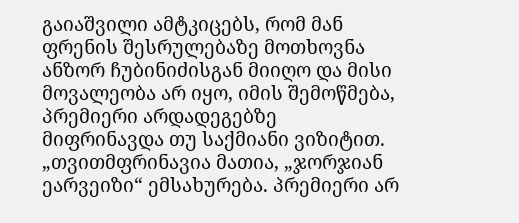გაიაშვილი ამტკიცებს, რომ მან ფრენის შესრულებაზე მოთხოვნა ანზორ ჩუბინიძისგან მიიღო და მისი მოვალეობა არ იყო, იმის შემოწმება, პრემიერი არდადეგებზე მიფრინავდა თუ საქმიანი ვიზიტით.
„თვითმფრინავია მათია, „ჯორჯიან ეარვეიზი“ ემსახურება. პრემიერი არ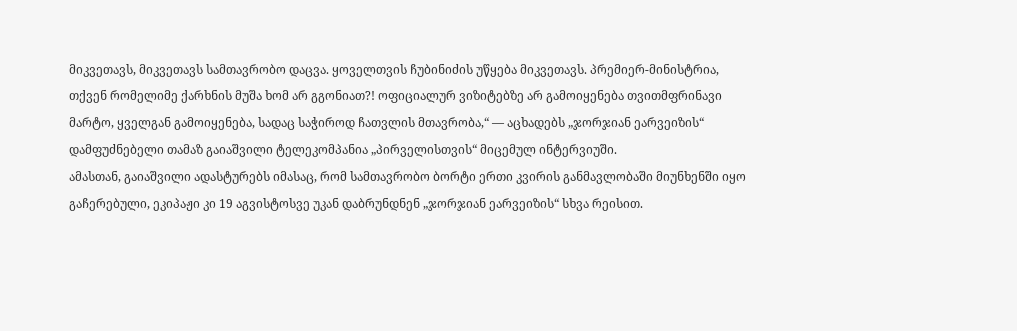მიკვეთავს, მიკვეთავს სამთავრობო დაცვა. ყოველთვის ჩუბინიძის უწყება მიკვეთავს. პრემიერ-მინისტრია, თქვენ რომელიმე ქარხნის მუშა ხომ არ გგონიათ?! ოფიციალურ ვიზიტებზე არ გამოიყენება თვითმფრინავი მარტო, ყველგან გამოიყენება, სადაც საჭიროდ ჩათვლის მთავრობა,“ — აცხადებს „ჯორჯიან ეარვეიზის“ დამფუძნებელი თამაზ გაიაშვილი ტელეკომპანია „პირველისთვის“ მიცემულ ინტერვიუში.
ამასთან, გაიაშვილი ადასტურებს იმასაც, რომ სამთავრობო ბორტი ერთი კვირის განმავლობაში მიუნხენში იყო გაჩერებული, ეკიპაჟი კი 19 აგვისტოსვე უკან დაბრუნდნენ „ჯორჯიან ეარვეიზის“ სხვა რეისით.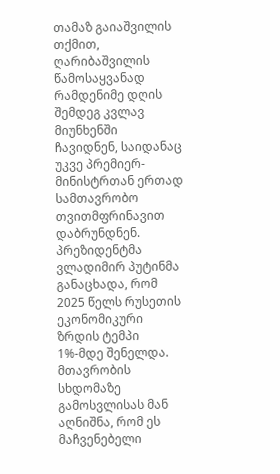თამაზ გაიაშვილის თქმით, ღარიბაშვილის წამოსაყვანად რამდენიმე დღის შემდეგ კვლავ მიუნხენში ჩავიდნენ, საიდანაც უკვე პრემიერ-მინისტრთან ერთად სამთავრობო თვითმფრინავით დაბრუნდნენ.
პრეზიდენტმა ვლადიმირ პუტინმა განაცხადა, რომ 2025 წელს რუსეთის ეკონომიკური ზრდის ტემპი 1%-მდე შენელდა.
მთავრობის სხდომაზე გამოსვლისას მან აღნიშნა, რომ ეს მაჩვენებელი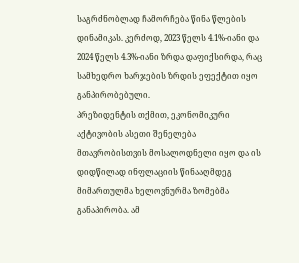საგრძნობლად ჩამორჩება წინა წლების დინამიკას. კერძოდ, 2023 წელს 4.1%-იანი და 2024 წელს 4.3%-იანი ზრდა დაფიქსირდა, რაც სამხედრო ხარჯების ზრდის ეფექტით იყო განპირობებული.
პრეზიდენტის თქმით, ეკონომიკური აქტივობის ასეთი შენელება მთავრობისთვის მოსალოდნელი იყო და ის დიდწილად ინფლაციის წინააღმდეგ მიმართულმა ხელოვნურმა ზომებმა განაპირობა. ამ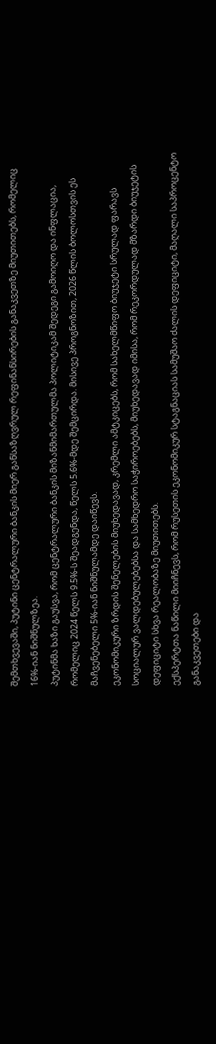შემთხვევაში, პუტინი ცენტრალური ბანკის მიერ განსაზღვრულ რეფინანსირების განაკვეთზე მიუთითებს, რომელიც 16%-იან ნიშნულზეა.
პუტინმა ხაზი გაუსვა, რომ ცენტრალური ბანკის მიზანმიმართულმა პოლიტიკამ შედეგი გამოიღო და ინფლაცია, რომელიც 2024 წელს 9.5%-ს შეადგენდა, წელს 5.6%-მდე შემცირდა. მისივე პროგნოზით, 2026 წლის ბოლოსთვის ეს მაჩვენებელი 5%-იან ნიშნულამდე დაიწევს.
ეკონომიკური ზრდის შენელების მიუხედავად, კრემლი ამტკიცებს, რომ სახელმწიფო ბიუჯეტი სრულად ფარავს სოციალურ ვალდებულებებსა და სამხედრო საჭიროებებს, მიუხედავად იმისა, რომ რეკორდულად მზარდი ბიუჯეტის დეფიციტი სხვა რეალობაზე მიუთითებს.
ექსპერტთა ნაწილი მიიჩნევს, რომ რუსეთის ეკონომიკურ სტაგნაციას სამუშაო ძალის დეფიციტი, მაღალი საპროცენტო განაკვეთები და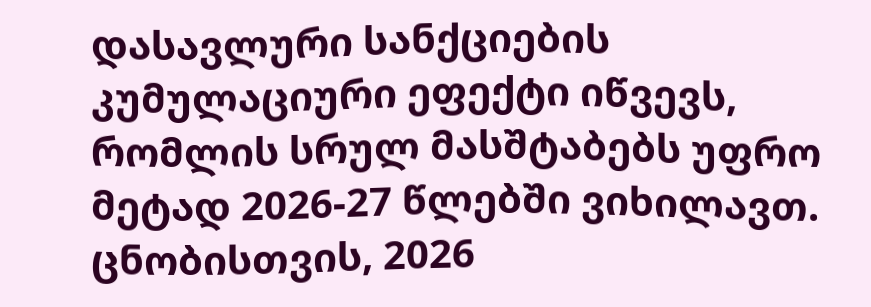დასავლური სანქციების კუმულაციური ეფექტი იწვევს, რომლის სრულ მასშტაბებს უფრო მეტად 2026-27 წლებში ვიხილავთ.
ცნობისთვის, 2026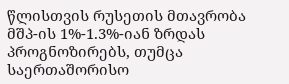წლისთვის რუსეთის მთავრობა მშპ-ის 1%-1.3%-იან ზრდას პროგნოზირებს, თუმცა საერთაშორისო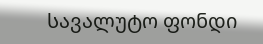სავალუტო ფონდი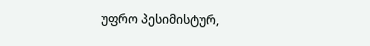უფრო პესიმისტურ,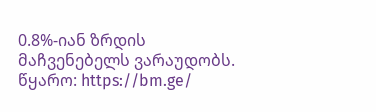0.8%-იან ზრდის მაჩვენებელს ვარაუდობს.
წყარო: https://bm.ge/